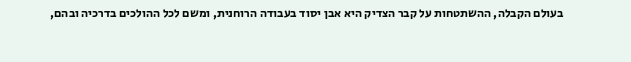בעולם הקבלה, ההשתטחות על קבר הצדיק היא אבן יסוד בעבודה הרוחנית, ומשם לכל ההולכים בדרכיה ובהם,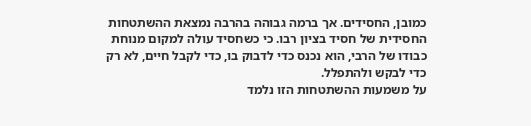כמובן, החסידים. אך ברמה גבוהה בהרבה נמצאת ההשתטחות החסידית של חסיד בציון רבו. כי כשחסיד עולה למקום מנוחת כבודו של הרבי, הוא נכנס כדי לדבוק בו, כדי לקבל חיים, לא רק כדי לבקש ולהתפלל.
על משמעות ההשתטחות הזו נלמד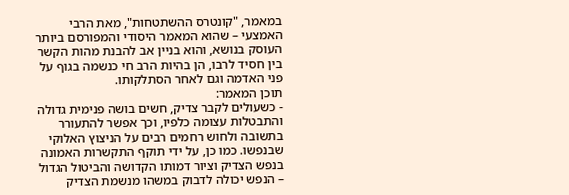במאמר, "קונטרס ההשתטחות", מאת הרבי האמצעי – שהוא המאמר היסודי והמפורסם ביותר העוסק בנושא, והוא בניין אב להבנת מהות הקשר בין חסיד לרבו, הן בהיות הרב חי כנשמה בגוף על פני האדמה וגם לאחר הסתלקותו.
תוכן המאמר:
- כשעולים לקבר צדיק, חשים בושה פנימית גדולה והתבטלות עצומה כלפיו, וכך אפשר להתעורר בתשובה ולחוש רחמים רבים על הניצוץ האלוקי שבנפשו. כמו כן, על ידי תוקף התקשרות האמונה בנפש הצדיק וציור דמותו הקדושה והביטול הגדול – הנפש יכולה לדבוק במשהו מנשמת הצדיק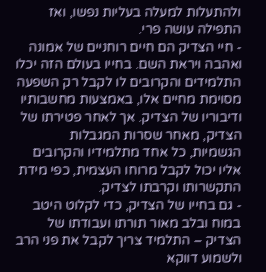ולהתעלות למעלה בעליות נפשו, ואז התפילה עושה פרי.
- חיי הצדיק הם חיים רוחניים של אמונה ואהבה ויראת השם. בחייו בעולם הזה יכלו התלמידים והקרובים לו לקבל רק השפעה מסוימת מחיים אלו, באמצעות מחשבותיו ודיבוריו של הצדיק. אך לאחר פטירתו של הצדיק, מאחר שסרות המגבלות הגשמיות, כל אחד מתלמידיו והקרובים אליו יכול לקבל מרוחו העצמית, כפי מידת התקשרותו וקרבתו לצדיק.
- גם בחייו של הצדיק, כדי לקלוט היטב במוח ובלב מאור תורתו ועבודתו של הצדיק – התלמיד צריך לקבל את פני הרב ולשמוע דווקא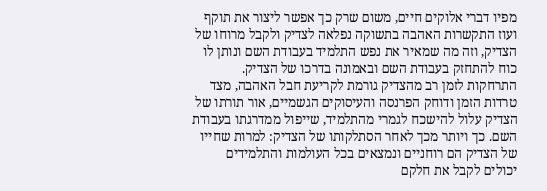מפיו דברי אלוקים חיים, משום שרק כך אפשר ליצור את תוקף ועוז התקשרות האהבה בתשוקה נפלאה לצדיק ולקבל מרוחו של הצדיק, וזה מה שמאיר את נפש התלמיד בעבודת השם ונותן לו כוח להתחזק בעבודת השם ובאמונה בדרכו של הצדיק. התרחקות לזמן רב מהצדיק גורמת לקריעת חבל האהבה, מצד טרדות הזמן ודוחק הפרנסה והעיסוקים הגשמיים, אור תורתו של הצדיק עלול להישכח לגמרי מהתלמיד, שייפול ממדרגתו בעבודת השם. כך ויותר מכך לאחר הסתלקותו של הצדיק: למרות שחייו של הצדיק הם רוחניים ונמצאים בכל העולמות והתלמידים יכולים לקבל את חלקם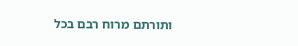ותורתם מרוח רבם בכל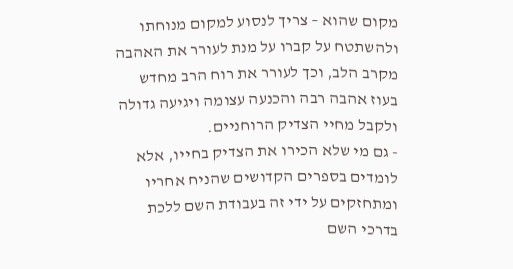מקום שהוא – צריך לנסוע למקום מנוחתו ולהשתטח על קברו על מנת לעורר את האהבה מקרב הלב, וכך לעורר את רוח הרב מחדש בעוז אהבה רבה והכנעה עצומה ויגיעה גדולה ולקבל מחיי הצדיק הרוחניים.
- גם מי שלא הכירו את הצדיק בחייו, אלא לומדים בספרים הקדושים שהניח אחריו ומתחזקים על ידי זה בעבודת השם ללכת בדרכי השם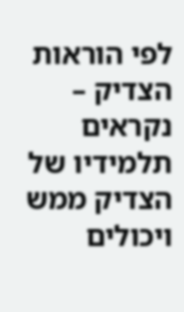לפי הוראות הצדיק – נקראים תלמידיו של הצדיק ממש ויכולים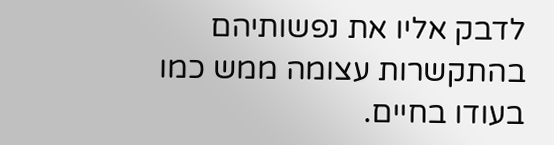לדבק אליו את נפשותיהם בהתקשרות עצומה ממש כמו בעודו בחיים.